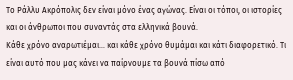Το Ράλλυ Ακρόπολις δεν είναι μόνο ένας αγώνας. Είναι οι τόποι, οι ιστορίες και οι άνθρωποι που συναντάς στα ελληνικά βουνά.
Κάθε χρόνο αναρωτιέμαι… και κάθε χρόνο θυμάμαι και κάτι διαφορετικό. Τι είναι αυτό που μας κάνει να παίρνουμε τα βουνά πίσω από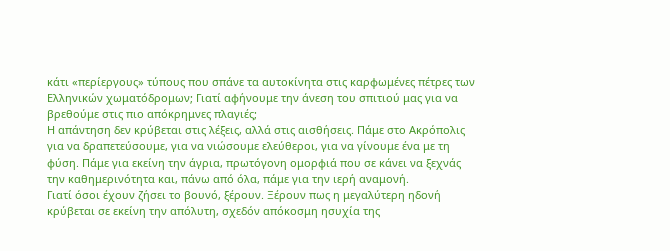κάτι «περίεργους» τύπους που σπάνε τα αυτοκίνητα στις καρφωμένες πέτρες των Ελληνικών χωματόδρομων; Γιατί αφήνουμε την άνεση του σπιτιού μας για να βρεθούμε στις πιο απόκρημνες πλαγιές;
Η απάντηση δεν κρύβεται στις λέξεις, αλλά στις αισθήσεις. Πάμε στο Ακρόπολις για να δραπετεύσουμε, για να νιώσουμε ελεύθεροι, για να γίνουμε ένα με τη φύση. Πάμε για εκείνη την άγρια, πρωτόγονη ομορφιά που σε κάνει να ξεχνάς την καθημερινότητα και, πάνω από όλα, πάμε για την ιερή αναμονή.
Γιατί όσοι έχουν ζήσει το βουνό, ξέρουν. Ξέρουν πως η μεγαλύτερη ηδονή κρύβεται σε εκείνη την απόλυτη, σχεδόν απόκοσμη ησυχία της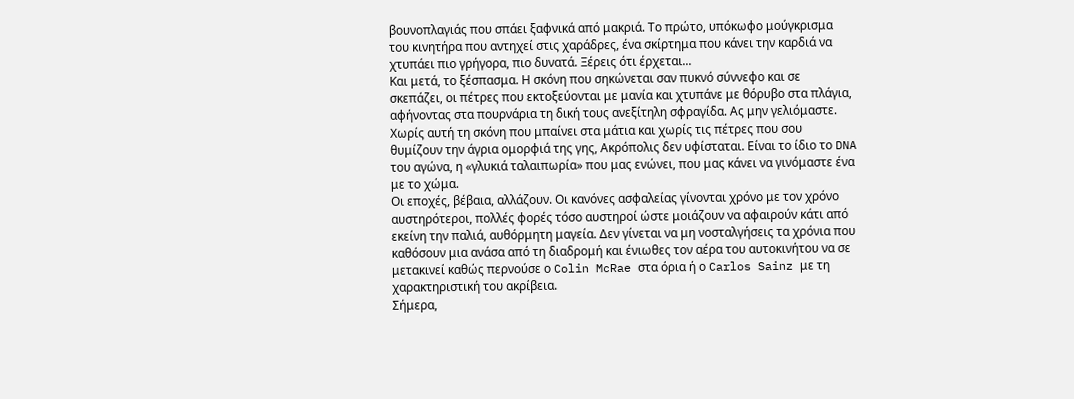βουνοπλαγιάς που σπάει ξαφνικά από μακριά. Το πρώτο, υπόκωφο μούγκρισμα του κινητήρα που αντηχεί στις χαράδρες, ένα σκίρτημα που κάνει την καρδιά να χτυπάει πιο γρήγορα, πιο δυνατά. Ξέρεις ότι έρχεται...
Και μετά, το ξέσπασμα. Η σκόνη που σηκώνεται σαν πυκνό σύννεφο και σε σκεπάζει, οι πέτρες που εκτοξεύονται με μανία και χτυπάνε με θόρυβο στα πλάγια, αφήνοντας στα πουρνάρια τη δική τους ανεξίτηλη σφραγίδα. Ας μην γελιόμαστε. Χωρίς αυτή τη σκόνη που μπαίνει στα μάτια και χωρίς τις πέτρες που σου θυμίζουν την άγρια ομορφιά της γης, Ακρόπολις δεν υφίσταται. Είναι το ίδιο το DNA του αγώνα, η «γλυκιά ταλαιπωρία» που μας ενώνει, που μας κάνει να γινόμαστε ένα με το χώμα.
Οι εποχές, βέβαια, αλλάζουν. Οι κανόνες ασφαλείας γίνονται χρόνο με τον χρόνο αυστηρότεροι, πολλές φορές τόσο αυστηροί ώστε μοιάζουν να αφαιρούν κάτι από εκείνη την παλιά, αυθόρμητη μαγεία. Δεν γίνεται να μη νοσταλγήσεις τα χρόνια που καθόσουν μια ανάσα από τη διαδρομή και ένιωθες τον αέρα του αυτοκινήτου να σε μετακινεί καθώς περνούσε ο Colin McRae στα όρια ή ο Carlos Sainz με τη χαρακτηριστική του ακρίβεια.
Σήμερα,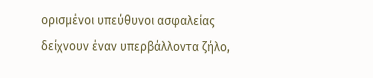ορισμένοι υπεύθυνοι ασφαλείας δείχνουν έναν υπερβάλλοντα ζήλο,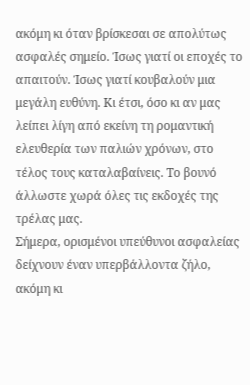ακόμη κι όταν βρίσκεσαι σε απολύτως ασφαλές σημείο. Ίσως γιατί οι εποχές το απαιτούν. Ίσως γιατί κουβαλούν μια μεγάλη ευθύνη. Κι έτσι, όσο κι αν μας λείπει λίγη από εκείνη τη ρομαντική ελευθερία των παλιών χρόνων, στο τέλος τους καταλαβαίνεις. Το βουνό άλλωστε χωρά όλες τις εκδοχές της τρέλας μας.
Σήμερα, ορισμένοι υπεύθυνοι ασφαλείας δείχνουν έναν υπερβάλλοντα ζήλο, ακόμη κι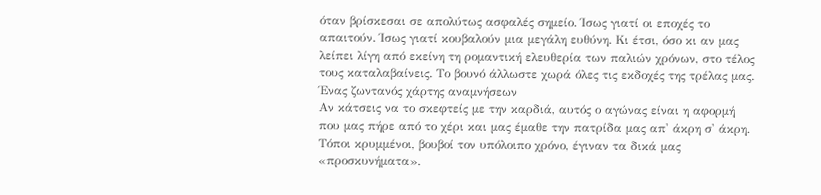όταν βρίσκεσαι σε απολύτως ασφαλές σημείο. Ίσως γιατί οι εποχές το απαιτούν. Ίσως γιατί κουβαλούν μια μεγάλη ευθύνη. Κι έτσι, όσο κι αν μας λείπει λίγη από εκείνη τη ρομαντική ελευθερία των παλιών χρόνων, στο τέλος τους καταλαβαίνεις. Το βουνό άλλωστε χωρά όλες τις εκδοχές της τρέλας μας.
Ένας ζωντανός χάρτης αναμνήσεων
Αν κάτσεις να το σκεφτείς με την καρδιά, αυτός ο αγώνας είναι η αφορμή που μας πήρε από το χέρι και μας έμαθε την πατρίδα μας απ' άκρη σ' άκρη. Τόποι κρυμμένοι, βουβοί τον υπόλοιπο χρόνο, έγιναν τα δικά μας «προσκυνήματα».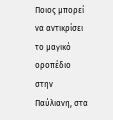Ποιος μπορεί να αντικρίσει το μαγικό οροπέδιο στην Παύλιανη, στα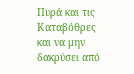Πυρά και τις Καταβόθρες και να μην δακρύσει από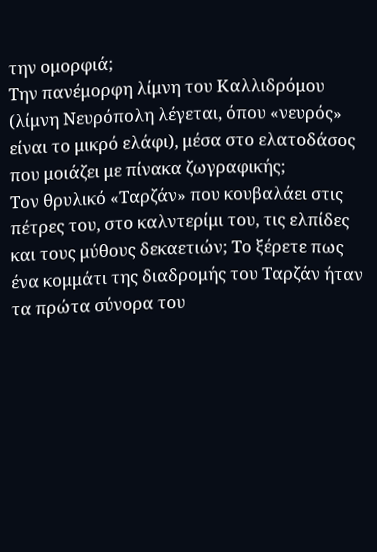την ομορφιά;
Την πανέμορφη λίμνη του Καλλιδρόμου (λίμνη Νευρόπολη λέγεται, όπου «νευρός» είναι το μικρό ελάφι), μέσα στο ελατοδάσος που μοιάζει με πίνακα ζωγραφικής;
Τον θρυλικό «Ταρζάν» που κουβαλάει στις πέτρες του, στο καλντερίμι του, τις ελπίδες και τους μύθους δεκαετιών; Το ξέρετε πως ένα κομμάτι της διαδρομής του Ταρζάν ήταν τα πρώτα σύνορα του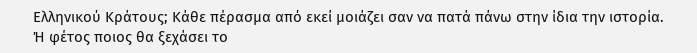Ελληνικού Κράτους; Κάθε πέρασμα από εκεί μοιάζει σαν να πατά πάνω στην ίδια την ιστορία.
Ή φέτος ποιος θα ξεχάσει το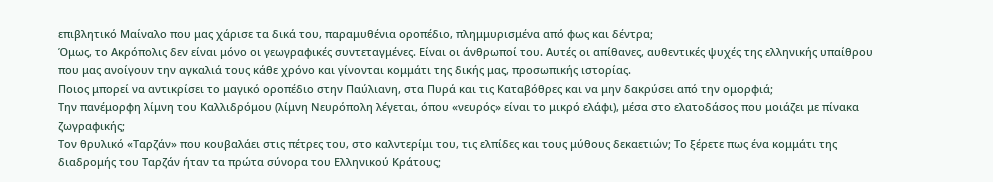επιβλητικό Μαίναλο που μας χάρισε τα δικά του, παραμυθένια οροπέδιο, πλημμυρισμένα από φως και δέντρα;
Όμως, το Ακρόπολις δεν είναι μόνο οι γεωγραφικές συντεταγμένες. Είναι οι άνθρωποί του. Αυτές οι απίθανες, αυθεντικές ψυχές της ελληνικής υπαίθρου που μας ανοίγουν την αγκαλιά τους κάθε χρόνο και γίνονται κομμάτι της δικής μας, προσωπικής ιστορίας.
Ποιος μπορεί να αντικρίσει το μαγικό οροπέδιο στην Παύλιανη, στα Πυρά και τις Καταβόθρες και να μην δακρύσει από την ομορφιά;
Την πανέμορφη λίμνη του Καλλιδρόμου (λίμνη Νευρόπολη λέγεται, όπου «νευρός» είναι το μικρό ελάφι), μέσα στο ελατοδάσος που μοιάζει με πίνακα ζωγραφικής;
Τον θρυλικό «Ταρζάν» που κουβαλάει στις πέτρες του, στο καλντερίμι του, τις ελπίδες και τους μύθους δεκαετιών; Το ξέρετε πως ένα κομμάτι της διαδρομής του Ταρζάν ήταν τα πρώτα σύνορα του Ελληνικού Κράτους;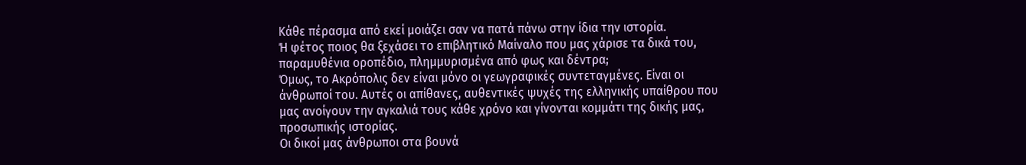Κάθε πέρασμα από εκεί μοιάζει σαν να πατά πάνω στην ίδια την ιστορία.
Ή φέτος ποιος θα ξεχάσει το επιβλητικό Μαίναλο που μας χάρισε τα δικά του, παραμυθένια οροπέδιο, πλημμυρισμένα από φως και δέντρα;
Όμως, το Ακρόπολις δεν είναι μόνο οι γεωγραφικές συντεταγμένες. Είναι οι άνθρωποί του. Αυτές οι απίθανες, αυθεντικές ψυχές της ελληνικής υπαίθρου που μας ανοίγουν την αγκαλιά τους κάθε χρόνο και γίνονται κομμάτι της δικής μας, προσωπικής ιστορίας.
Οι δικοί μας άνθρωποι στα βουνά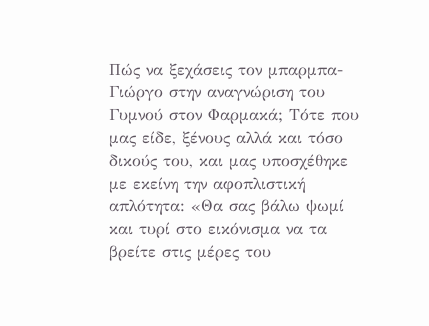Πώς να ξεχάσεις τον μπαρμπα-Γιώργο στην αναγνώριση του Γυμνού στον Φαρμακά; Τότε που μας είδε, ξένους αλλά και τόσο δικούς του, και μας υποσχέθηκε με εκείνη την αφοπλιστική απλότητα: «Θα σας βάλω ψωμί και τυρί στο εικόνισμα να τα βρείτε στις μέρες του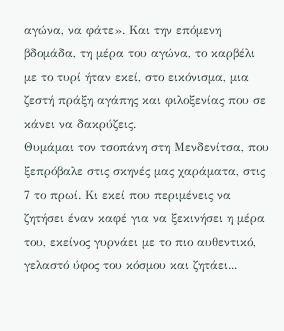αγώνα, να φάτε». Και την επόμενη βδομάδα, τη μέρα του αγώνα, το καρβέλι με το τυρί ήταν εκεί, στο εικόνισμα, μια ζεστή πράξη αγάπης και φιλοξενίας που σε κάνει να δακρύζεις.
Θυμάμαι τον τσοπάνη στη Μενδενίτσα, που ξεπρόβαλε στις σκηνές μας χαράματα, στις 7 το πρωί. Κι εκεί που περιμένεις να ζητήσει έναν καφέ για να ξεκινήσει η μέρα του, εκείνος γυρνάει με το πιο αυθεντικό, γελαστό ύφος του κόσμου και ζητάει...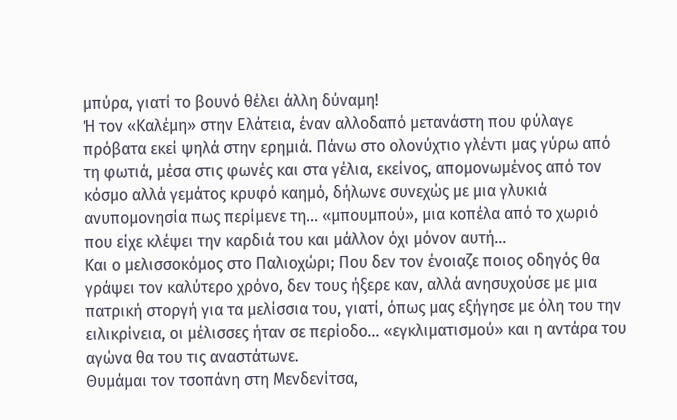μπύρα, γιατί το βουνό θέλει άλλη δύναμη!
Ή τον «Καλέμη» στην Ελάτεια, έναν αλλοδαπό μετανάστη που φύλαγε πρόβατα εκεί ψηλά στην ερημιά. Πάνω στο ολονύχτιο γλέντι μας γύρω από τη φωτιά, μέσα στις φωνές και στα γέλια, εκείνος, απομονωμένος από τον κόσμο αλλά γεμάτος κρυφό καημό, δήλωνε συνεχώς με μια γλυκιά ανυπομονησία πως περίμενε τη... «μπουμπού», μια κοπέλα από το χωριό που είχε κλέψει την καρδιά του και μάλλον όχι μόνον αυτή…
Και ο μελισσοκόμος στο Παλιοχώρι; Που δεν τον ένοιαζε ποιος οδηγός θα γράψει τον καλύτερο χρόνο, δεν τους ήξερε καν, αλλά ανησυχούσε με μια πατρική στοργή για τα μελίσσια του, γιατί, όπως μας εξήγησε με όλη του την ειλικρίνεια, οι μέλισσες ήταν σε περίοδο... «εγκλιματισμού» και η αντάρα του αγώνα θα του τις αναστάτωνε.
Θυμάμαι τον τσοπάνη στη Μενδενίτσα,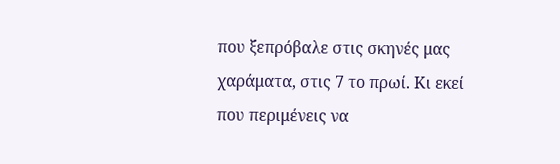που ξεπρόβαλε στις σκηνές μας χαράματα, στις 7 το πρωί. Κι εκεί που περιμένεις να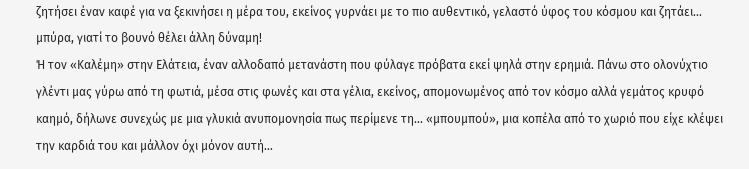ζητήσει έναν καφέ για να ξεκινήσει η μέρα του, εκείνος γυρνάει με το πιο αυθεντικό, γελαστό ύφος του κόσμου και ζητάει... μπύρα, γιατί το βουνό θέλει άλλη δύναμη!
Ή τον «Καλέμη» στην Ελάτεια, έναν αλλοδαπό μετανάστη που φύλαγε πρόβατα εκεί ψηλά στην ερημιά. Πάνω στο ολονύχτιο γλέντι μας γύρω από τη φωτιά, μέσα στις φωνές και στα γέλια, εκείνος, απομονωμένος από τον κόσμο αλλά γεμάτος κρυφό καημό, δήλωνε συνεχώς με μια γλυκιά ανυπομονησία πως περίμενε τη... «μπουμπού», μια κοπέλα από το χωριό που είχε κλέψει την καρδιά του και μάλλον όχι μόνον αυτή…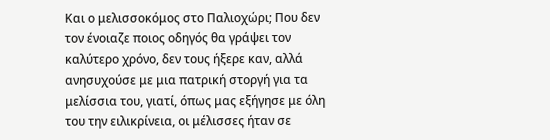Και ο μελισσοκόμος στο Παλιοχώρι; Που δεν τον ένοιαζε ποιος οδηγός θα γράψει τον καλύτερο χρόνο, δεν τους ήξερε καν, αλλά ανησυχούσε με μια πατρική στοργή για τα μελίσσια του, γιατί, όπως μας εξήγησε με όλη του την ειλικρίνεια, οι μέλισσες ήταν σε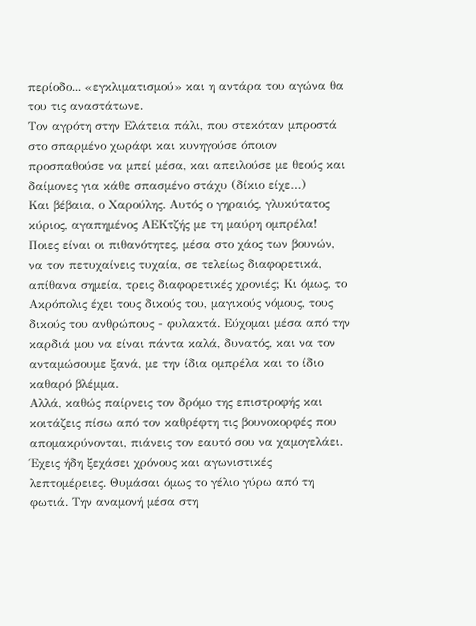περίοδο... «εγκλιματισμού» και η αντάρα του αγώνα θα του τις αναστάτωνε.
Τον αγρότη στην Ελάτεια πάλι, που στεκόταν μπροστά στο σπαρμένο χωράφι και κυνηγούσε όποιον προσπαθούσε να μπεί μέσα, και απειλούσε με θεούς και δαίμονες για κάθε σπασμένο στάχυ (δίκιο είχε…)
Και βέβαια, ο Χαρούλης. Αυτός ο γηραιός, γλυκύτατος κύριος, αγαπημένος ΑΕΚτζής με τη μαύρη ομπρέλα! Ποιες είναι οι πιθανότητες, μέσα στο χάος των βουνών, να τον πετυχαίνεις τυχαία, σε τελείως διαφορετικά, απίθανα σημεία, τρεις διαφορετικές χρονιές; Κι όμως, το Ακρόπολις έχει τους δικούς του, μαγικούς νόμους, τους δικούς του ανθρώπους - φυλακτά. Εύχομαι μέσα από την καρδιά μου να είναι πάντα καλά, δυνατός, και να τον ανταμώσουμε ξανά, με την ίδια ομπρέλα και το ίδιο καθαρό βλέμμα.
Αλλά, καθώς παίρνεις τον δρόμο της επιστροφής και κοιτάζεις πίσω από τον καθρέφτη τις βουνοκορφές που απομακρύνονται, πιάνεις τον εαυτό σου να χαμογελάει. Έχεις ήδη ξεχάσει χρόνους και αγωνιστικές λεπτομέρειες. Θυμάσαι όμως το γέλιο γύρω από τη φωτιά. Την αναμονή μέσα στη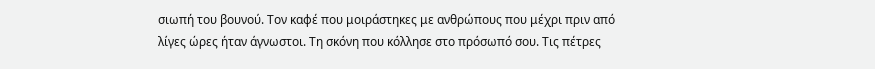σιωπή του βουνού. Τον καφέ που μοιράστηκες με ανθρώπους που μέχρι πριν από λίγες ώρες ήταν άγνωστοι. Τη σκόνη που κόλλησε στο πρόσωπό σου. Τις πέτρες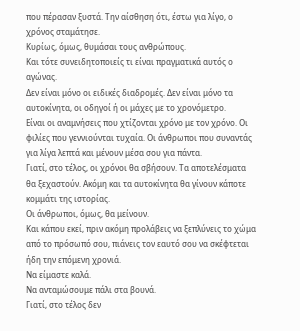που πέρασαν ξυστά. Την αίσθηση ότι, έστω για λίγο, ο χρόνος σταμάτησε.
Κυρίως, όμως, θυμάσαι τους ανθρώπους.
Και τότε συνειδητοποιείς τι είναι πραγματικά αυτός ο αγώνας.
Δεν είναι μόνο οι ειδικές διαδρομές. Δεν είναι μόνο τα αυτοκίνητα, οι οδηγοί ή οι μάχες με το χρονόμετρο.
Είναι οι αναμνήσεις που χτίζονται χρόνο με τον χρόνο. Οι φιλίες που γεννιούνται τυχαία. Οι άνθρωποι που συναντάς για λίγα λεπτά και μένουν μέσα σου για πάντα.
Γιατί, στο τέλος, οι χρόνοι θα σβήσουν. Τα αποτελέσματα θα ξεχαστούν. Ακόμη και τα αυτοκίνητα θα γίνουν κάποτε κομμάτι της ιστορίας.
Οι άνθρωποι, όμως, θα μείνουν.
Και κάπου εκεί, πριν ακόμη προλάβεις να ξεπλύνεις το χώμα από το πρόσωπό σου, πιάνεις τον εαυτό σου να σκέφτεται ήδη την επόμενη χρονιά.
Να είμαστε καλά.
Να ανταμώσουμε πάλι στα βουνά.
Γιατί, στο τέλος δεν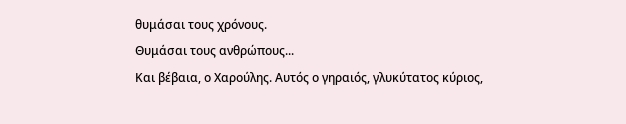θυμάσαι τους χρόνους.
Θυμάσαι τους ανθρώπους...
Και βέβαια, ο Χαρούλης. Αυτός ο γηραιός, γλυκύτατος κύριος,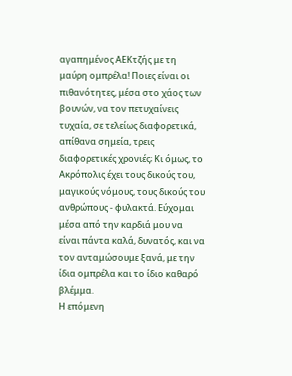αγαπημένος ΑΕΚτζής με τη μαύρη ομπρέλα! Ποιες είναι οι πιθανότητες, μέσα στο χάος των βουνών, να τον πετυχαίνεις τυχαία, σε τελείως διαφορετικά, απίθανα σημεία, τρεις διαφορετικές χρονιές; Κι όμως, το Ακρόπολις έχει τους δικούς του, μαγικούς νόμους, τους δικούς του ανθρώπους - φυλακτά. Εύχομαι μέσα από την καρδιά μου να είναι πάντα καλά, δυνατός, και να τον ανταμώσουμε ξανά, με την ίδια ομπρέλα και το ίδιο καθαρό βλέμμα.
Η επόμενη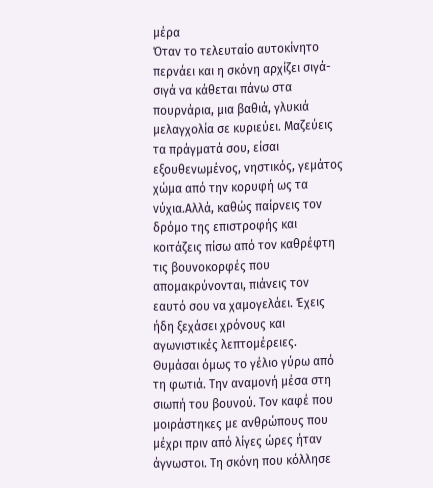μέρα
Όταν το τελευταίο αυτοκίνητο περνάει και η σκόνη αρχίζει σιγά-σιγά να κάθεται πάνω στα πουρνάρια, μια βαθιά, γλυκιά μελαγχολία σε κυριεύει. Μαζεύεις τα πράγματά σου, είσαι εξουθενωμένος, νηστικός, γεμάτος χώμα από την κορυφή ως τα νύχια.Αλλά, καθώς παίρνεις τον δρόμο της επιστροφής και κοιτάζεις πίσω από τον καθρέφτη τις βουνοκορφές που απομακρύνονται, πιάνεις τον εαυτό σου να χαμογελάει. Έχεις ήδη ξεχάσει χρόνους και αγωνιστικές λεπτομέρειες. Θυμάσαι όμως το γέλιο γύρω από τη φωτιά. Την αναμονή μέσα στη σιωπή του βουνού. Τον καφέ που μοιράστηκες με ανθρώπους που μέχρι πριν από λίγες ώρες ήταν άγνωστοι. Τη σκόνη που κόλλησε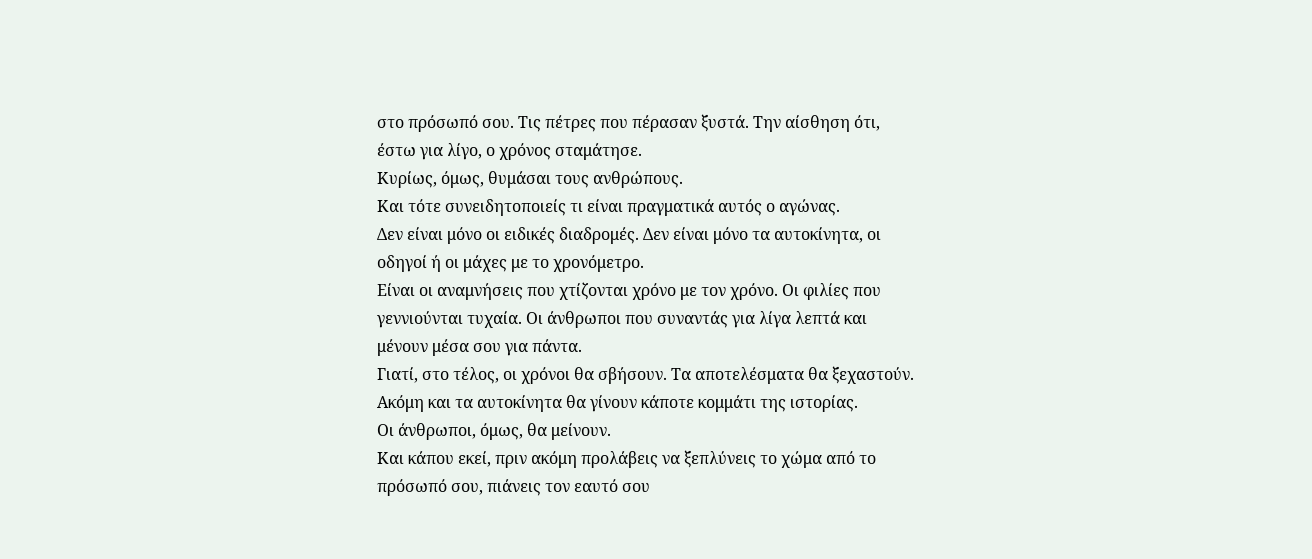στο πρόσωπό σου. Τις πέτρες που πέρασαν ξυστά. Την αίσθηση ότι, έστω για λίγο, ο χρόνος σταμάτησε.
Κυρίως, όμως, θυμάσαι τους ανθρώπους.
Και τότε συνειδητοποιείς τι είναι πραγματικά αυτός ο αγώνας.
Δεν είναι μόνο οι ειδικές διαδρομές. Δεν είναι μόνο τα αυτοκίνητα, οι οδηγοί ή οι μάχες με το χρονόμετρο.
Είναι οι αναμνήσεις που χτίζονται χρόνο με τον χρόνο. Οι φιλίες που γεννιούνται τυχαία. Οι άνθρωποι που συναντάς για λίγα λεπτά και μένουν μέσα σου για πάντα.
Γιατί, στο τέλος, οι χρόνοι θα σβήσουν. Τα αποτελέσματα θα ξεχαστούν. Ακόμη και τα αυτοκίνητα θα γίνουν κάποτε κομμάτι της ιστορίας.
Οι άνθρωποι, όμως, θα μείνουν.
Και κάπου εκεί, πριν ακόμη προλάβεις να ξεπλύνεις το χώμα από το πρόσωπό σου, πιάνεις τον εαυτό σου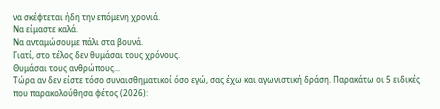να σκέφτεται ήδη την επόμενη χρονιά.
Να είμαστε καλά.
Να ανταμώσουμε πάλι στα βουνά.
Γιατί, στο τέλος δεν θυμάσαι τους χρόνους.
Θυμάσαι τους ανθρώπους...
Τώρα αν δεν είστε τόσο συναισθηματικοί όσο εγώ, σας έχω και αγωνιστική δράση. Παρακάτω οι 5 ειδικές που παρακολούθησα φέτος (2026):